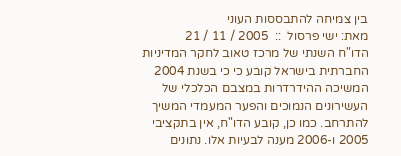בין צמיחה להתבססות העוני
מאת: ישי פרסול  ::  2005 / 11 / 21
הדו"ח השנתי של מרכז טאוב לחקר המדיניות החברתית בישראל קובע כי כי בשנת 2004 המשיכה ההידרדרות במצבם הכלכלי של העשירונים הנמוכים והפער המעמדי המשיך להתרחב. כמו כן, קובע הדו"ח, אין בתקציבי 2005 ו-2006 מענה לבעיות אלו. נתונים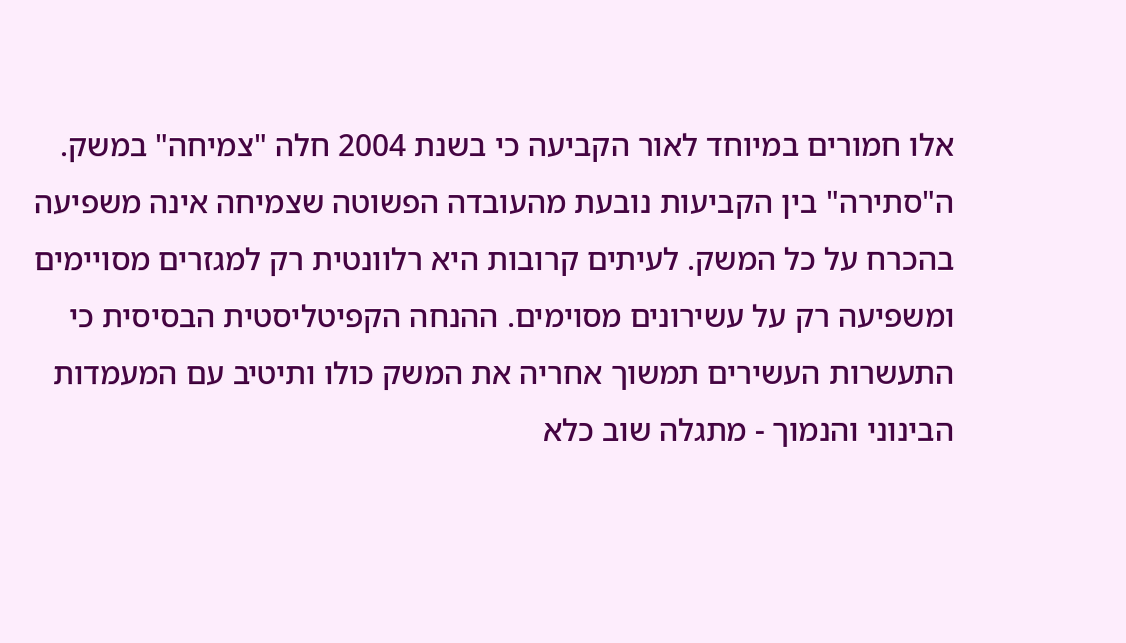אלו חמורים במיוחד לאור הקביעה כי בשנת 2004 חלה "צמיחה" במשק. ה"סתירה" בין הקביעות נובעת מהעובדה הפשוטה שצמיחה אינה משפיעה בהכרח על כל המשק. לעיתים קרובות היא רלוונטית רק למגזרים מסויימים ומשפיעה רק על עשירונים מסוימים. ההנחה הקפיטליסטית הבסיסית כי התעשרות העשירים תמשוך אחריה את המשק כולו ותיטיב עם המעמדות הבינוני והנמוך - מתגלה שוב כלא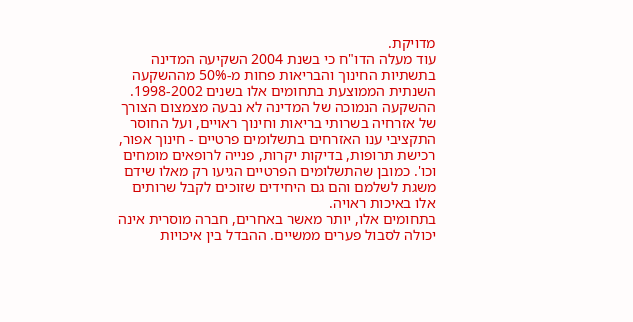מדויקת.
עוד מעלה הדו"ח כי בשנת 2004 השקיעה המדינה בתשתיות החינוך והבריאות פחות מ-50% מההשקעה השנתית הממוצעת בתחומים אלו בשנים 1998-2002. ההשקעה הנמוכה של המדינה לא נבעה מצמצום הצורך של אזרחיה בשרותי בריאות וחינוך ראויים, ועל החוסר התקציבי ענו האזרחים בתשלומים פרטיים - חינוך אפור, רכישת תרופות, בדיקות יקרות, פנייה לרופאים מומחים וכו'. כמובן שהתשלומים הפרטיים הגיעו רק מאלו שידם משגת לשלמם והם גם היחידים שזוכים לקבל שרותים אלו באיכות ראויה.
בתחומים אלו, יותר מאשר באחרים, חברה מוסרית אינה יכולה לסבול פערים ממשיים. ההבדל בין איכויות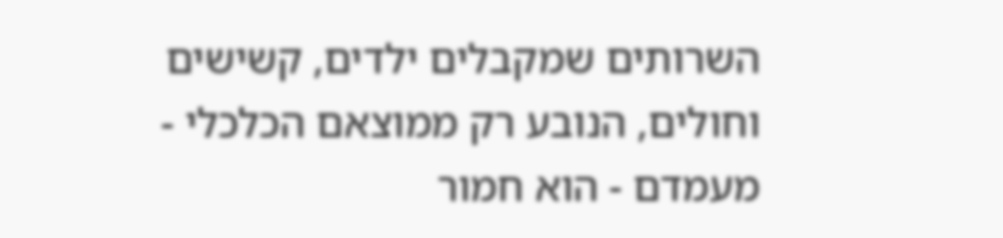השרותים שמקבלים ילדים, קשישים וחולים, הנובע רק ממוצאם הכלכלי - מעמדם - הוא חמור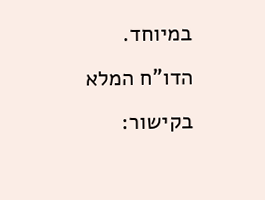במיוחד.
הדו"ח המלא בקישור: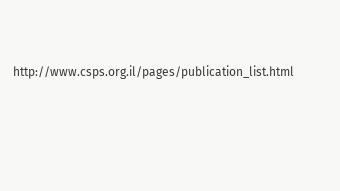http://www.csps.org.il/pages/publication_list.html